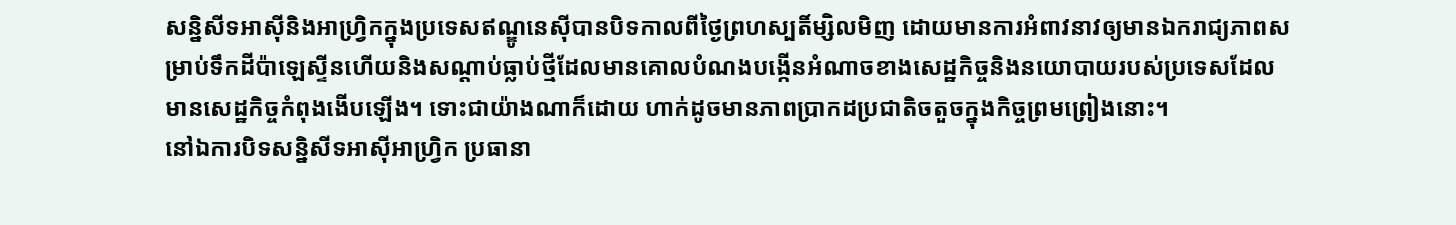សន្និសីទអាស៊ីនិងអាហ្វ្រិកក្នុងប្រទេសឥណ្ឌូនេស៊ីបានបិទកាលពីថ្ងៃព្រហស្បតិ៍ម្សិលមិញ ដោយមានការអំពាវនាវឲ្យមានឯករាជ្យភាពសម្រាប់ទឹកដីប៉ាឡេស្ទីនហើយនិងសណ្តាប់ធ្លាប់ថ្មីដែលមានគោលបំណងបង្កើនអំណាចខាងសេដ្ឋកិច្ចនិងនយោបាយរបស់ប្រទេសដែលមានសេដ្ឋកិច្ចកំពុងងើបឡើង។ ទោះជាយ៉ាងណាក៏ដោយ ហាក់ដូចមានភាពប្រាកដប្រជាតិចតួចក្នុងកិច្ចព្រមព្រៀងនោះ។
នៅឯការបិទសន្និសីទអាស៊ីអាហ្វ្រិក ប្រធានា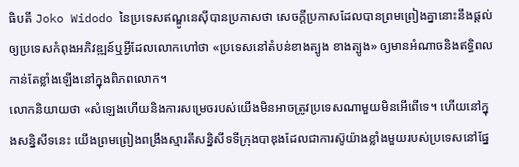ធិបតី Joko Widodo នៃប្រទេសឥណ្ឌូនេស៊ីបានប្រកាសថា សេចក្តីប្រកាសដែលបានព្រមព្រៀងគ្នានោះនឹងផ្តល់ឲ្យប្រទេសកំពុងអភិវឌ្ឍន៍ឬអ្វីដែលលោកហៅថា «ប្រទេសនៅតំបន់ខាងត្បូង ខាងត្បូង» ឲ្យមានអំណាចនិងឥទ្ធិពលកាន់តែខ្លាំងឡើងនៅក្នុងពិភពលោក។
លោកនិយាយថា «សំឡេងហើយនិងការសម្រេចរបស់យើងមិនអាចត្រូវប្រទេសណាមួយមិនអើពើទេ។ ហើយនៅក្នុងសន្និសីទនេះ យើងព្រមព្រៀងពង្រឹងស្មារតីសន្និសីទទីក្រុងបាឌុងដែលជាការស៊ូយ៉ាងខ្លាំងមួយរបស់ប្រទេសនៅផ្នែ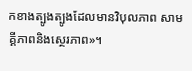កខាងត្បូងត្បូងដែលមានវិបុលភាព សាមគ្គីភាពនិងស្ថេរភាព»។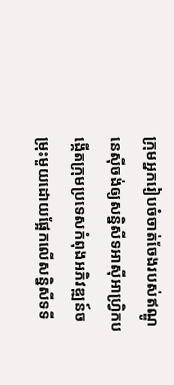ក្រុមអ្នករៀបចំចាត់ចែងរបស់ឥណ្ឌូនេស៊ីចង់ឲ្យសន្និសីទអាស៊ីអាហ្វ្រិកបង្កើតក្រុមប្រទេសកំពុងអភិវឌ្ឍន៍ចម្រុះមួយដោយផ្អែកលើសន្និសីទទី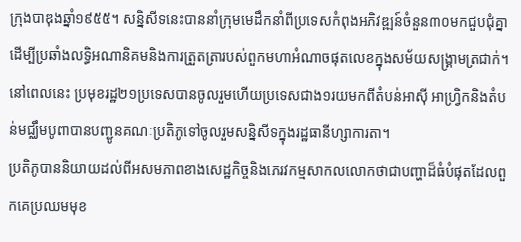ក្រុងបាឌុងឆ្នាំ១៩៥៥។ សន្និសីទនេះបាននាំក្រុមមេដឹកនាំពីប្រទេសកំពុងអភិវឌ្ឍន៍ចំនួន៣០មកជួបជុំគ្នាដើម្បីប្រឆាំងលទ្ធិអណានិគមនិងការត្រួតត្រារបស់ពួកមហាអំណាចផុតលេខក្នុងសម័យសង្គ្រាមត្រជាក់។
នៅពេលនេះ ប្រមុខរដ្ឋ២១ប្រទេសបានចូលរួមហើយប្រទេសជាង១រយមកពីតំបន់អាស៊ី អាហ្វ្រិកនិងតំបន់មជ្ឈឹមបូពាបានបញ្ជូនគណៈប្រតិភូទៅចូលរួមសន្និសីទក្នុងរដ្ឋធានីហ្សាការតា។
ប្រតិភូបាននិយាយដល់ពីអសមភាពខាងសេដ្ឋកិច្ចនិងភេរវកម្មសាកលលោកថាជាបញ្ហាដ៏ធំបំផុតដែលពួកគេប្រឈមមុខ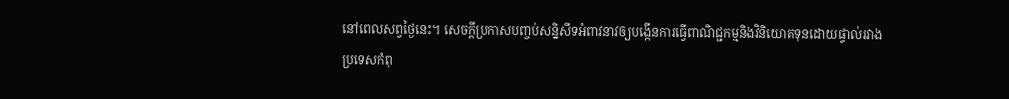នៅពេលសព្វថ្ងៃនេះ។ សេចក្តីប្រកាសបញ្ចប់សន្និសីទអំពាវនាវឲ្យបង្កើនការធ្វើពាណិជ្ជកម្មនិងវិនិយោគទុនដោយផ្ទាល់រវាងប្រទេសកំពុ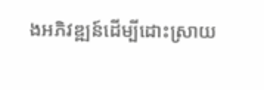ងអភិវឌ្ឍន៍ដើម្បីដោះស្រាយ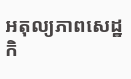អតុល្យភាពសេដ្ឋកិ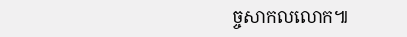ច្ចសាកលលោក៕